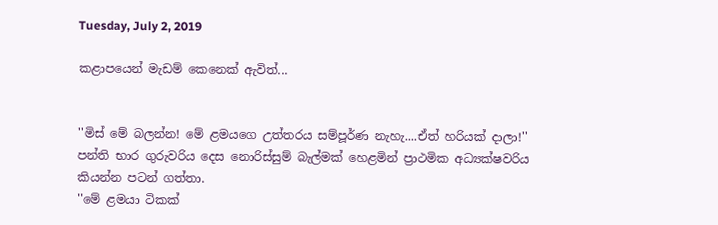Tuesday, July 2, 2019

කළාපයෙන් මැඩම් කෙනෙක් ඇවිත්...


''මිස් මේ බලන්න! මේ ළමයගෙ උත්තරය සම්පූර්ණ නැහැ....ඒත් හරියක් දාලා!''
පන්ති භාර ගුරුවරිය දෙස නොරිස්සුම් බැල්මක් හෙළමින් ප්‍රාථමික අධ්‍යක්ෂවරිය කියන්න පටන් ගත්තා.
''මේ ළමයා ටිකක්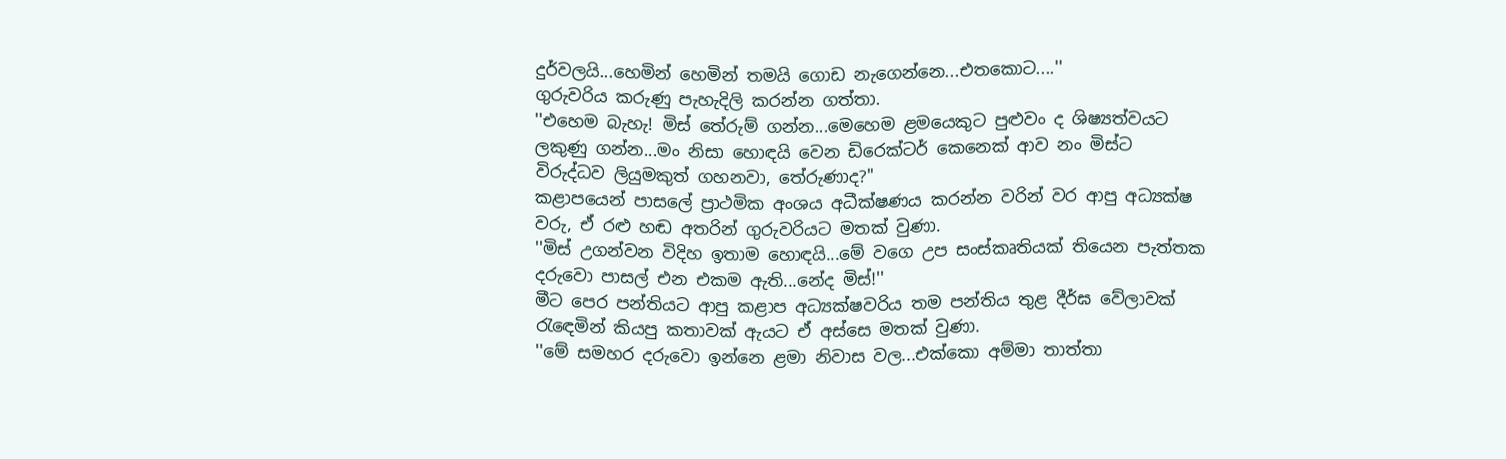දුර්වලයි...හෙමින් හෙමින් තමයි ගොඩ නැගෙන්නෙ...එතකොට....''
ගුරුවරිය කරුණු පැහැදිලි කරන්න ගත්තා.
''එහෙම බැහැ! මිස් තේරුම් ගන්න...මෙහෙම ළමයෙකුට පුළුවං ද ශිෂ්‍යත්වයට ලකුණු ගන්න...මං නිසා හොඳයි වෙන ඩිරෙක්ටර් කෙනෙක් ආව නං මිස්ට විරුද්ධව ලියුමකුත් ගහනවා, තේරුණාද?''
කළාපයෙන් පාසලේ ප්‍රාථමික අංශය අධීක්ෂණය කරන්න වරින් වර ආපු අධ්‍යක්ෂ වරු, ඒ රළු හඬ අතරින් ගුරුවරියට මතක් වුණා.
''මිස් උගන්වන විදිහ ඉතාම හොඳයි...මේ වගෙ උප සංස්කෘතියක් තියෙන පැත්තක දරුවො පාසල් එන එකම ඇති...නේද මිස්!''
මීට පෙර පන්තියට ආපු කළාප අධ්‍යක්ෂවරිය තම පන්තිය තුළ දීර්ඝ වේලාවක් රැඳෙමින් කියපු කතාවක් ඇයට ඒ අස්සෙ මතක් වුණා.
''මේ සමහර දරුවො ඉන්නෙ ළමා නිවාස වල...එක්කො අම්මා තාත්තා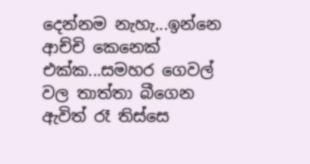දෙන්නම නැහැ...ඉන්නෙ ආච්චි කෙනෙක් එක්ක...සමහර ගෙවල් වල තාත්තා බීගෙන ඇවිත් රෑ තිස්සෙ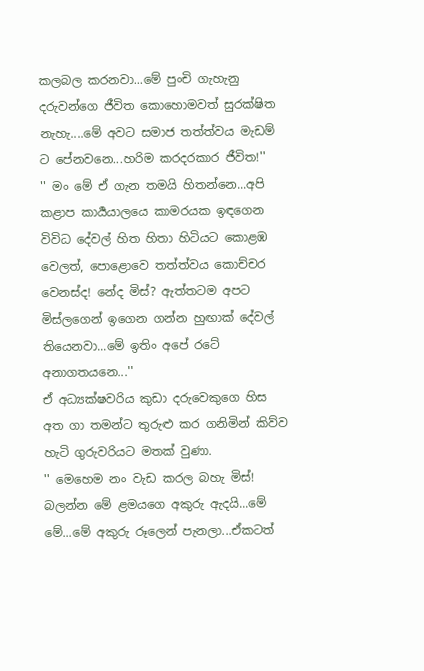කලබල කරනවා...මේ පුංචි ගැහැනු දරුවන්ගෙ ජීවිත කොහොමවත් සුරක්ෂිත නැහැ....මේ අවට සමාජ තත්ත්වය මැඩම් ට පේනවනෙ...හරිම කරදරකාර ජීවිත!''
'' මං මේ ඒ ගැන තමයි හිතන්නෙ...අපි කළාප කාර්‍යයාලයෙ කාමරයක ඉඳගෙන විවිධ දේවල් හිත හිතා හිටියට කොළඹ වෙලත්, පොළොවෙ තත්ත්වය කොච්චර වෙනස්ද! නේද මිස්? ඇත්තටම අපට මිස්ලගෙන් ඉගෙන ගන්න හුඟාක් දේවල් තියෙනවා...මේ ඉතිං අපේ රටේ අනාගතයනෙ...''
ඒ අධ්‍යක්ෂවරිය කුඩා දරුවෙකුගෙ හිස අත ගා තමන්ට තුරුළු කර ගනිමින් කිව්ව හැටි ගුරුවරියට මතක් වුණා.
'' මෙහෙම නං වැඩ කරල බහැ මිස්! බලන්න මේ ළමයගෙ අකුරු ඇදයි...මේ මේ...මේ අකුරු රූලෙන් පැනලා...ඒකටත්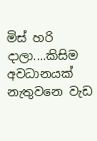මිස් හරි දාලා....කිසිම අවධානයක් නැතුවනෙ වැඩ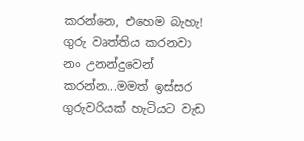කරන්නෙ, එහෙම බැහැ! ගුරු වෘත්තිය කරනවා නං උනන්දුවෙන් කරන්න...මමත් ඉස්සර ගුරුවරියක් හැටියට වැඩ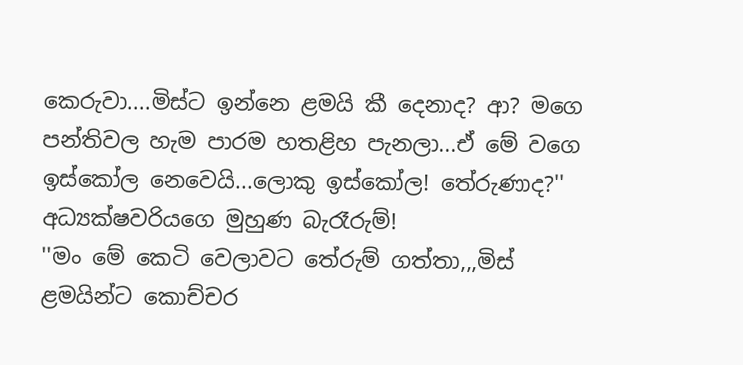කෙරුවා....මිස්ට ඉන්නෙ ළමයි කී දෙනාද? ආ? මගෙ පන්තිවල හැම පාරම හතළිහ පැනලා...ඒ මේ වගෙ ඉස්කෝල නෙවෙයි...ලොකු ඉස්කෝල! තේරුණාද?''
අධ්‍යක්ෂවරියගෙ මුහුණ බැරෑරුම්!
''මං මේ කෙටි වෙලාවට තේරුම් ගත්තා,,,මිස් ළමයින්ට කොච්චර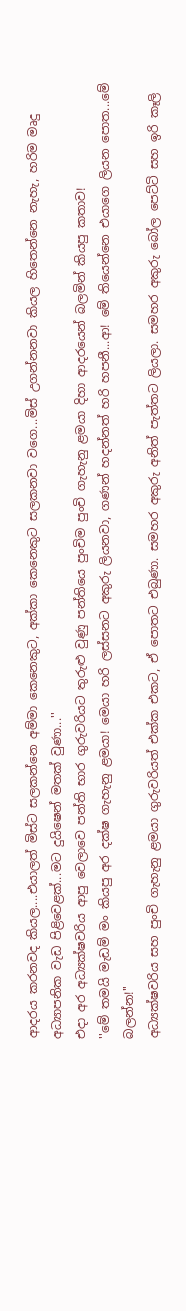ආදරය කරනවද කියල....එයාලත් මිස්ට සලකන්නෙ අම්මා කෙනෙකුට, අක්කා කෙනෙකුට සලකනවා වගෙ...මිස් උගන්නනවා කියල හිතෙන්නෙ නැහැ, හරිම මෘදු අධ්‍යාපනික වැඩ පිළිවෙළක්...මට දුයිෂෙන් මතක් වුණා...''
එදා අර අධ්‍යක්ෂවරිය ආපු වෙලාවෙ පන්ති භාර ගුරුවරියට තුරුළු වුණු පන්තියෙ පුංචිම පුංචි ගැහැනු ළමයා දිහා ආදරයෙන් බලමින් කියපු කතාව!
''මේ තමයි මැඩම් මං කියපු අර දක්ෂ ගැහැනු ළමයා! මෙයා හරි ලස්සනට අකුරු ලියනවා, ගණන් හදන්නත් හරි හපනී...ආ! මේ තියෙන්නෙ එයාගෙ ලියන පොත...මේ බලන්න!''
අධ්‍යක්ෂවරිය සහ පුංචි ගැහැනු ළමයා ගුරුවරියත් එක්ක එකට, ඒ පොතට එබුණා. සමහර අකුරු අනිත් පැත්තට ලියලා. සමහර අකුරු බෝල පෙට්ටි සහ ඉරි කෑලි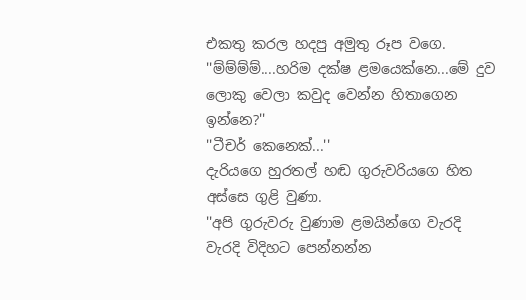එකතු කරල හදපු අමුතු රූප වගෙ.
''ම්ම්ම්ම්....හරිම දක්ෂ ළමයෙක්නෙ...මේ දුව ලොකු වෙලා කවුද වෙන්න හිතාගෙන ඉන්නෙ?''
''ටීචර් කෙනෙක්...''
දැරියගෙ හුරතල් හඬ ගුරුවරියගෙ හිත අස්සෙ ගුළි වුණා.
''අපි ගුරුවරු වුණාම ළමයින්ගෙ වැරදි වැරදි විදිහට පෙන්නන්න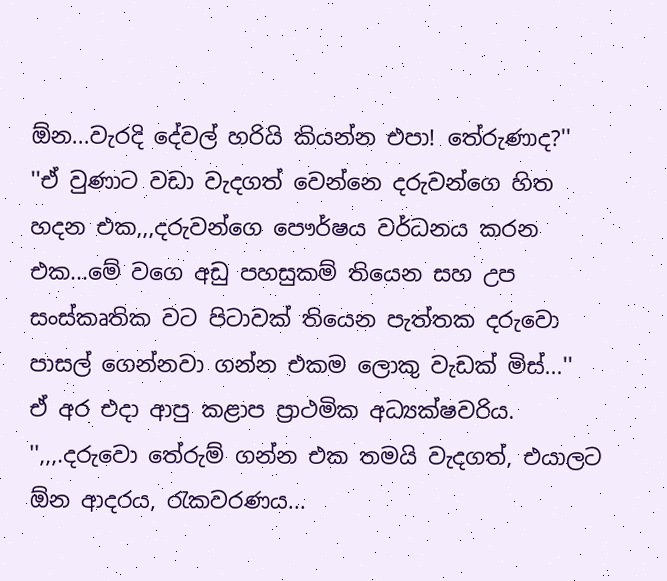ඕන...වැරදි දේවල් හරියි කියන්න එපා! තේරුණාද?''
''ඒ වුණාට වඩා වැදගත් වෙන්නෙ දරුවන්ගෙ හිත හදන එක,,,දරුවන්ගෙ පෞර්ෂය වර්ධනය කරන එක...මේ වගෙ අඩු පහසුකම් තියෙන සහ උප සංස්කෘතික වට පිටාවක් තියෙන පැත්තක දරුවො පාසල් ගෙන්නවා ගන්න එකම ලොකු වැඩක් මිස්...''
ඒ අර එදා ආපු කළාප ප්‍රාථමික අධ්‍යක්ෂවරිය.
'',,,.දරුවො තේරුම් ගන්න එක තමයි වැදගත්, එයාලට ඕන ආදරය, රැකවරණය...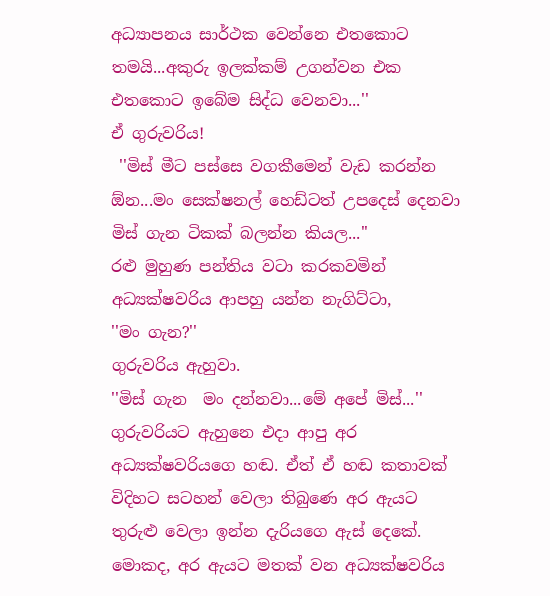අධ්‍යාපනය සාර්ථක වෙන්නෙ එතකොට තමයි...අකුරු ඉලක්කම් උගන්වන එක එතකොට ඉබේම සිද්ධ වෙනවා...''
ඒ ගුරුවරිය!
 ''මිස් මීට පස්සෙ වගකීමෙන් වැඩ කරන්න ඕන...මං සෙක්ෂනල් හෙඩ්ටත් උපදෙස් දෙනවා මිස් ගැන ටිකක් බලන්න කියල...''
රළු මුහුණ පන්තිය වටා කරකවමින් අධ්‍යක්ෂවරිය ආපහු යන්න නැගිට්ටා,
''මං ගැන?''
ගුරුවරිය ඇහුවා.
''මිස් ගැන  මං දන්නවා...මේ අපේ මිස්...''
ගුරුවරියට ඇහුනෙ එදා ආපු අර  අධ්‍යක්ෂවරියගෙ හඬ. ඒත් ඒ හඬ කතාවක් විදිහට සටහන් වෙලා තිබුණෙ අර ඇයට තුරුළු වෙලා ඉන්න දැරියගෙ ඇස් දෙකේ.
මොකද, අර ඇයට මතක් වන අධ්‍යක්ෂවරිය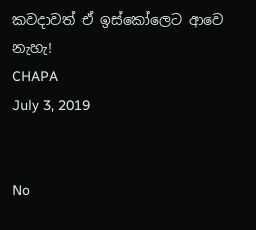කවදාවත් ඒ ඉස්කෝලෙට ආවෙ නැහැ!
CHAPA
July 3, 2019


No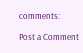comments:

Post a Comment